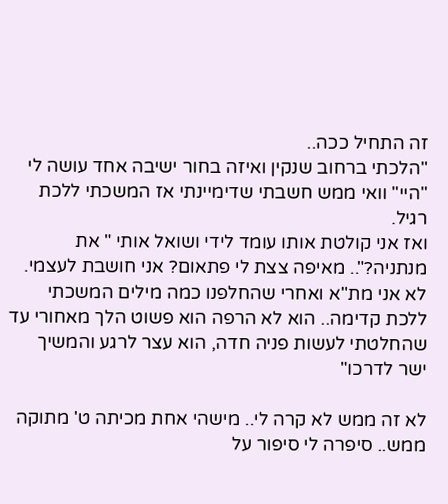זה התחיל ככה..
"הלכתי ברחוב שנקין ואיזה בחור ישיבה אחד עושה לי "היי" וואי ממש חשבתי שדימיינתי אז המשכתי ללכת רגיל.
ואז אני קולטת אותו עומד לידי ושואל אותי " את מנתניה?".. מאיפה צצת לי פתאום? אני חושבת לעצמי.
לא אני מת"א ואחרי שהחלפנו כמה מילים המשכתי ללכת קדימה.. הוא לא הרפה הוא פשוט הלך מאחורי עד שהחלטתי לעשות פניה חדה, הוא עצר לרגע והמשיך ישר לדרכו"

לא זה ממש לא קרה לי.. מישהי אחת מכיתה ט' מתוקה ממש.. סיפרה לי סיפור על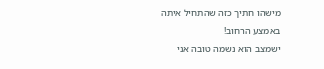מישהו חתיך כזה שהתחיל איתה
באמצע הרחוב!
ישמצב הוא נשמה טובה אני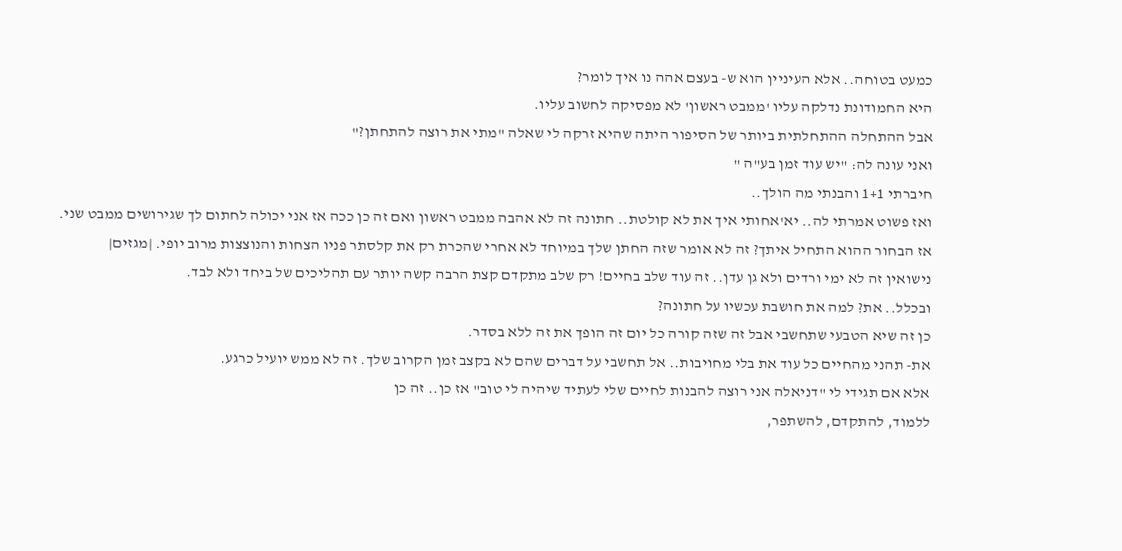כמעט בטוחה.. אלא העיניין הוא ש- בעצם אהה נו איך לומר?
היא החמודונת נדלקה עליו 'ממבט ראשון' לא מפסיקה לחשוב עליו.
אבל ההתחלה ההתחלתית ביותר של הסיפור היתה שהיא זרקה לי שאלה "מתי את רוצה להתחתן?"
ואני עונה לה: "יש עוד זמן בע"ה "
חיברתי 1+1 והבנתי מה הולך..
ואז פשוט אמרתי לה.. יא'אחותי איך את לא קולטת.. חתונה זה לא אהבה ממבט ראשון ואם זה כן ככה אז אני יכולה לחתום לך שגירושים ממבט שני.
אז הבחור ההוא התחיל איתך? זה לא אומר שזה החתן שלך במיוחד לא אחרי שהכרת רק את קלסתר פניו הצחות והנוצצות מרוב יופי. |מגזים|
נישואין זה לא ימי ורדים ולא גן עדן.. זה עוד שלב בחיים! רק שלב מתקדם קצת הרבה קשה יותר עם תהליכים של ביחד ולא לבד.
ובכלל.. את? למה את חושבת עכשיו על חתונה?
כן זה שיא הטבעי שתחשבי אבל זה שזה קורה כל יום זה הופך את זה ללא בסדר.
את- תהני מהחיים כל עוד את בלי מחויבות.. אל תחשבי על דברים שהם לא בקצב זמן הקרוב שלך. זה לא ממש יועיל כרגע.
אלא אם תגידי לי "דניאלה אני רוצה להבנות לחיים שלי לעתיד שיהיה לי טוב" אז כן.. זה כן
ללמוד, להתקדם, להשתפר,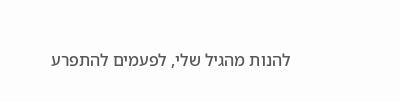להנות מהגיל שלי, לפעמים להתפרע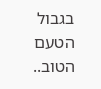בגבול הטעם הטוב..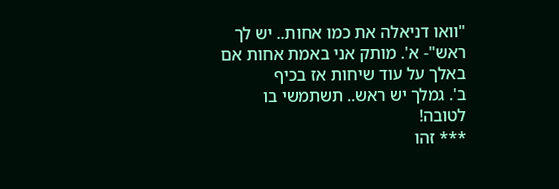"וואו דניאלה את כמו אחות.. יש לך ראש"- א'. מותק אני באמת אחות אם באלך על עוד שיחות אז בכיף
ב'. גמלך יש ראש.. תשתמשי בו לטובה!
*** זהו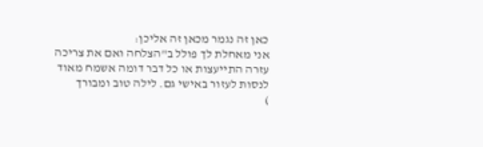כאן זה נגמר מכאן זה אליכן:
אני מאחלת לך פולל ב"הצלחה ואם את צריכה עזרה התייעצות או כל דבר דומה אשמח מאוד לנסות לעזור באישי גם. לילה טוב ומבורך
)